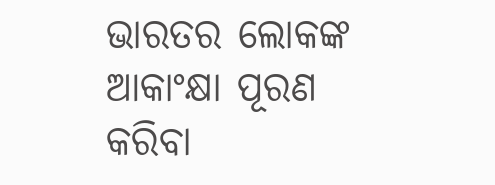ଭାରତର ଲୋକଙ୍କ ଆକାଂକ୍ଷା ପୂରଣ କରିବା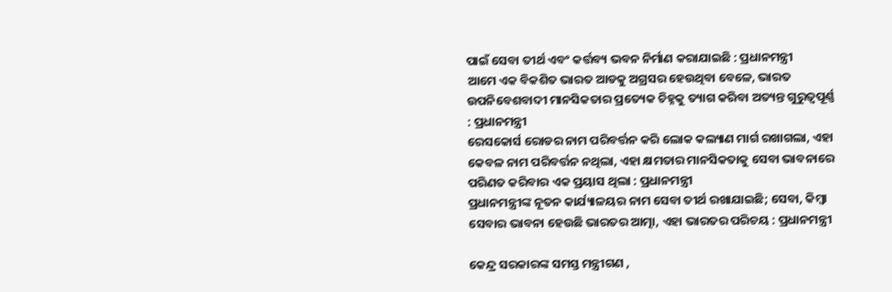ପାଇଁ ସେବା ତୀର୍ଥ ଏବଂ କର୍ତ୍ତବ୍ୟ ଭବନ ନିର୍ମାଣ କରାଯାଇଛି : ପ୍ରଧାନମନ୍ତ୍ରୀ
ଆମେ ଏକ ବିକଶିତ ଭାରତ ଆଡକୁ ଅଗ୍ରସର ହେଉଥିବା ବେଳେ, ଭାରତ ଉପନିବେଶବାଦୀ ମାନସିକତାର ପ୍ରତ୍ୟେକ ଚିହ୍ନକୁ ତ୍ୟାଗ କରିବା ଅତ୍ୟନ୍ତ ଗୁରୁତ୍ୱପୂର୍ଣ୍ଣ : ପ୍ରଧାନମନ୍ତ୍ରୀ
ରେସକୋର୍ସ ରୋଡର ନାମ ପରିବର୍ତ୍ତନ କରି ଲୋକ କଲ୍ୟାଣ ମାର୍ଗ ରଖାଗଲା, ଏହା କେବଳ ନାମ ପରିବର୍ତ୍ତନ ନଥିଲା, ଏହା କ୍ଷମତାର ମାନସିକତାକୁ ସେବା ଭାବନାରେ ପରିଣତ କରିବାର ଏକ ପ୍ରୟାସ ଥିଲା : ପ୍ରଧାନମନ୍ତ୍ରୀ
ପ୍ରଧାନମନ୍ତ୍ରୀଙ୍କ ନୂତନ କାର୍ଯ୍ୟାଳୟର ନାମ ସେବା ତୀର୍ଥ ରଖାଯାଇଛି; ସେବା, କିମ୍ବା ସେବାର ଭାବନା ହେଉଛି ଭାରତର ଆତ୍ମା, ଏହା ଭାରତର ପରିଚୟ : ପ୍ରଧାନମନ୍ତ୍ରୀ

କେନ୍ଦ୍ର ସରକାରଙ୍କ ସମସ୍ତ ମନ୍ତ୍ରୀଗଣ ,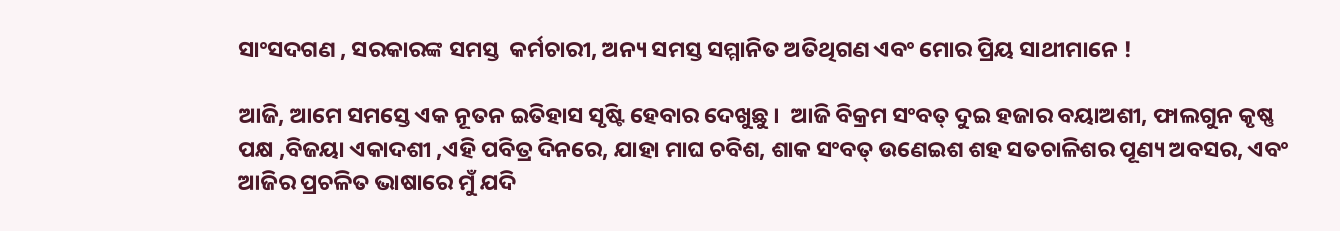ସାଂସଦଗଣ , ସରକାରଙ୍କ ସମସ୍ତ  କର୍ମଚାରୀ, ଅନ୍ୟ ସମସ୍ତ ସମ୍ମାନିତ ଅତିଥିଗଣ ଏବଂ ମୋର ପ୍ରିୟ ସାଥୀମାନେ !

ଆଜି, ଆମେ ସମସ୍ତେ ଏକ ନୂତନ ଇତିହାସ ସୃଷ୍ଟି ହେବାର ଦେଖୁଛୁ ।  ଆଜି ବିକ୍ରମ ସଂବତ୍ ଦୁଇ ହଜାର ବୟାଅଶୀ, ଫାଲଗୁନ କୃଷ୍ଣ ପକ୍ଷ ,ବିଜୟା ଏକାଦଶୀ ,ଏହି ପବିତ୍ର ଦିନରେ, ଯାହା ମାଘ ଚବିଶ, ଶାକ ସଂବତ୍ ଉଣେଇଶ ଶହ ସତଚାଳିଶର ପୂଣ୍ୟ ଅବସର, ଏବଂ ଆଜିର ପ୍ରଚଳିତ ଭାଷାରେ ମୁଁ ଯଦି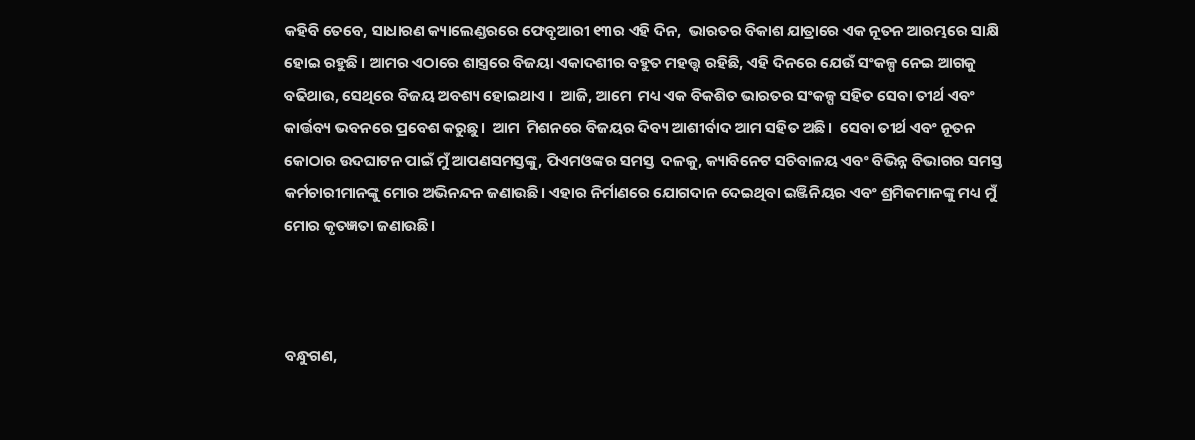କହିବି ତେବେ, ସାଧାରଣ କ୍ୟାଲେଣ୍ଡରରେ ଫେବୃଆରୀ ୧୩ର ଏହି ଦିନ,  ଭାରତର ବିକାଶ ଯାତ୍ରାରେ ଏକ ନୂତନ ଆରମ୍ଭରେ ସାକ୍ଷି ହୋଇ ରହୁଛି । ଆମର ଏଠାରେ ଶାସ୍ତ୍ରରେ ବିଜୟା ଏକାଦଶୀର ବହୁତ ମହତ୍ତ୍ୱ ରହିଛି, ଏହି ଦିନରେ ଯେଉଁ ସଂକଳ୍ପ ନେଇ ଆଗକୁ ବଢିଥାଉ, ସେଥିରେ ବିଜୟ ଅବଶ୍ୟ ହୋଇଥାଏ ।  ଆଜି, ଆମେ  ମଧ୍ୟ ଏକ ବିକଶିତ ଭାରତର ସଂକଳ୍ପ ସହିତ ସେବା ତୀର୍ଥ ଏବଂ କାର୍ତ୍ତବ୍ୟ ଭବନରେ ପ୍ରବେଶ କରୁଛୁ।  ଆମ  ମିଶନରେ ବିଜୟର ଦିବ୍ୟ ଆଶୀର୍ବାଦ ଆମ ସହିତ ଅଛି।  ସେବା ତୀର୍ଥ ଏବଂ ନୂତନ କୋଠାର ଉଦଘାଟନ ପାଇଁ ମୁଁ ଆପଣସମସ୍ତଙ୍କୁ, ପିଏମଓଙ୍କର ସମସ୍ତ  ଦଳକୁ, କ୍ୟାବିନେଟ ସଚିବାଳୟ ଏବଂ ବିଭିନ୍ନ ବିଭାଗର ସମସ୍ତ କର୍ମଚାରୀମାନଙ୍କୁ ମୋର ଅଭିନନ୍ଦନ ଜଣାଉଛି। ଏହାର ନିର୍ମାଣରେ ଯୋଗଦାନ ଦେଇଥିବା ଇଞ୍ଜିନିୟର ଏବଂ ଶ୍ରମିକମାନଙ୍କୁ ମଧ୍ୟ ମୁଁ ମୋର କୃତଜ୍ଞତା ଜଣାଉଛି।



ବନ୍ଧୁଗଣ,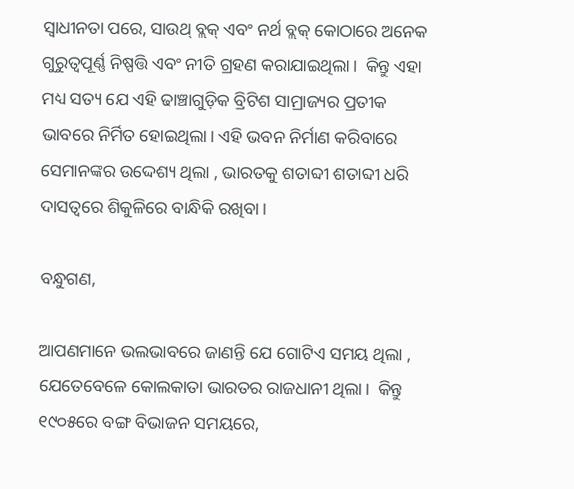ସ୍ୱାଧୀନତା ପରେ, ସାଉଥ୍ ବ୍ଲକ୍ ଏବଂ ନର୍ଥ ବ୍ଲକ୍ କୋଠାରେ ଅନେକ ଗୁରୁତ୍ୱପୂର୍ଣ୍ଣ ନିଷ୍ପତ୍ତି ଏବଂ ନୀତି ଗ୍ରହଣ କରାଯାଇଥିଲା।  କିନ୍ତୁ ଏହା ମଧ୍ୟ ସତ୍ୟ ଯେ ଏହି ଢାଞ୍ଚାଗୁଡ଼ିକ ବ୍ରିଟିଶ ସାମ୍ରାଜ୍ୟର ପ୍ରତୀକ ଭାବରେ ନିର୍ମିତ ହୋଇଥିଲା। ଏହି ଭବନ ନିର୍ମାଣ କରିବାରେ ସେମାନଙ୍କର ଉଦ୍ଦେଶ୍ୟ ଥିଲା , ଭାରତକୁ ଶତାବ୍ଦୀ ଶତାବ୍ଦୀ ଧରି ଦାସତ୍ୱରେ ଶିକୁଳିରେ ବାନ୍ଧିକି ରଖିବା।

ବନ୍ଧୁଗଣ,

ଆପଣମାନେ ଭଲଭାବରେ ଜାଣନ୍ତି ଯେ ଗୋଟିଏ ସମୟ ଥିଲା , ଯେତେବେଳେ କୋଲକାତା ଭାରତର ରାଜଧାନୀ ଥିଲା।  କିନ୍ତୁ  ୧୯୦୫ରେ ବଙ୍ଗ ବିଭାଜନ ସମୟରେ,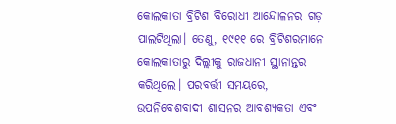କୋଲକାତା ବ୍ରିଟିଶ ବିରୋଧୀ ଆନ୍ଦୋଳନର ଗଡ଼ ପାଲଟିଥିଲା। ତେଣୁ, ୧୯୧୧ ରେ ବ୍ରିଟିଶରମାନେ କୋଲକାତାରୁ ଦିଲ୍ଲୀକୁ ରାଜଧାନୀ ସ୍ଥାନାନ୍ତର କରିଥିଲେ। ପରବର୍ତ୍ତୀ ସମୟରେ, ଉପନିବେଶବାଦୀ ଶାସନର ଆବଶ୍ୟକତା ଏବଂ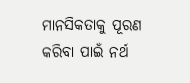ମାନସିକତାକୁ ପୂରଣ କରିବା ପାଇଁ ନର୍ଥ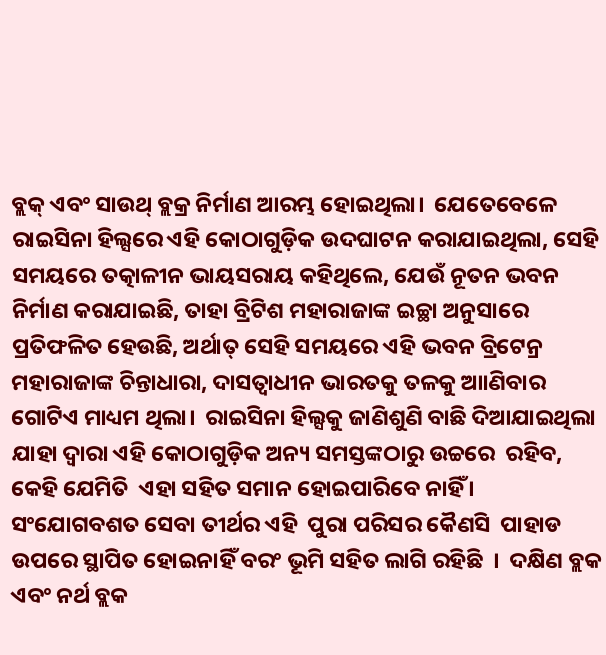ବ୍ଲକ୍ ଏବଂ ସାଉଥ୍ ବ୍ଲକ୍ର ନିର୍ମାଣ ଆରମ୍ଭ ହୋଇଥିଲା।  ଯେତେବେଳେ ରାଇସିନା ହିଲ୍ସରେ ଏହି କୋଠାଗୁଡ଼ିକ ଉଦଘାଟନ କରାଯାଇଥିଲା, ସେହି ସମୟରେ ତତ୍କାଳୀନ ଭାୟସରାୟ କହିଥିଲେ, ଯେଉଁ ନୂତନ ଭବନ ନିର୍ମାଣ କରାଯାଇଛି, ତାହା ବ୍ରିଟିଶ ମହାରାଜାଙ୍କ ଇଚ୍ଛା ଅନୁସାରେ ପ୍ରତିଫଳିତ ହେଉଛି, ଅର୍ଥାତ୍ ସେହି ସମୟରେ ଏହି ଭବନ ବ୍ରିଟେନ୍ର ମହାରାଜାଙ୍କ ଚିନ୍ତାଧାରା, ଦାସତ୍ୱାଧୀନ ଭାରତକୁ ତଳକୁ ଆାଣିବାର ଗୋଟିଏ ମାଧ୍ୟମ ଥିଲା।  ରାଇସିନା ହିଲ୍ସକୁ ଜାଣିଶୁଣି ବାଛି ଦିଆଯାଇଥିଲା ଯାହା ଦ୍ୱାରା ଏହି କୋଠାଗୁଡ଼ିକ ଅନ୍ୟ ସମସ୍ତଙ୍କଠାରୁ ଉଚ୍ଚରେ  ରହିବ, କେହି ଯେମିତି  ଏହା ସହିତ ସମାନ ହୋଇପାରିବେ ନାହିଁ ।  ସଂଯୋଗବଶତ ସେବା ତୀର୍ଥର ଏହି  ପୁରା ପରିସର କୈଣସି  ପାହାଡ ଉପରେ ସ୍ଥାପିତ ହୋଇନାହିଁ ବରଂ ଭୂମି ସହିତ ଲାଗି ରହିଛି  ।  ଦକ୍ଷିଣ ବ୍ଲକ ଏବଂ ନର୍ଥ ବ୍ଲକ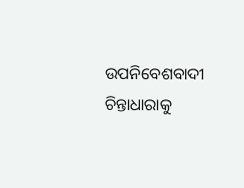ଉପନିବେଶବାଦୀ ଚିନ୍ତାଧାରାକୁ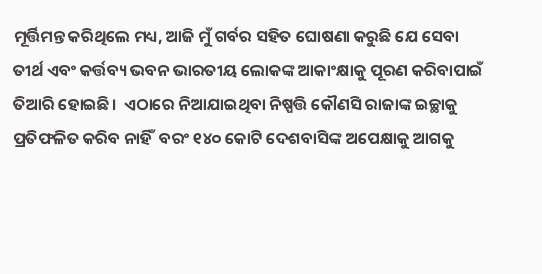ମୂର୍ତ୍ତିମନ୍ତ କରିଥିଲେ ମଧ୍ୟ, ଆଜି ମୁଁ ଗର୍ବର ସହିତ ଘୋଷଣା କରୁଛି ଯେ ସେବା ତୀର୍ଥ ଏବଂ କର୍ତ୍ତବ୍ୟ ଭବନ ଭାରତୀୟ ଲୋକଙ୍କ ଆକାଂକ୍ଷାକୁ ପୂରଣ କରିବାପାଇଁ ତିଆରି ହୋଇଛି।  ଏଠାରେ ନିଆଯାଇଥିବା ନିଷ୍ପତ୍ତି କୌଣସି ରାଜାଙ୍କ ଇଚ୍ଛାକୁ ପ୍ରତିଫଳିତ କରିବ ନାହିଁ  ବରଂ ୧୪୦ କୋଟି ଦେଶବାସିଙ୍କ ଅପେକ୍ଷାକୁ ଆଗକୁ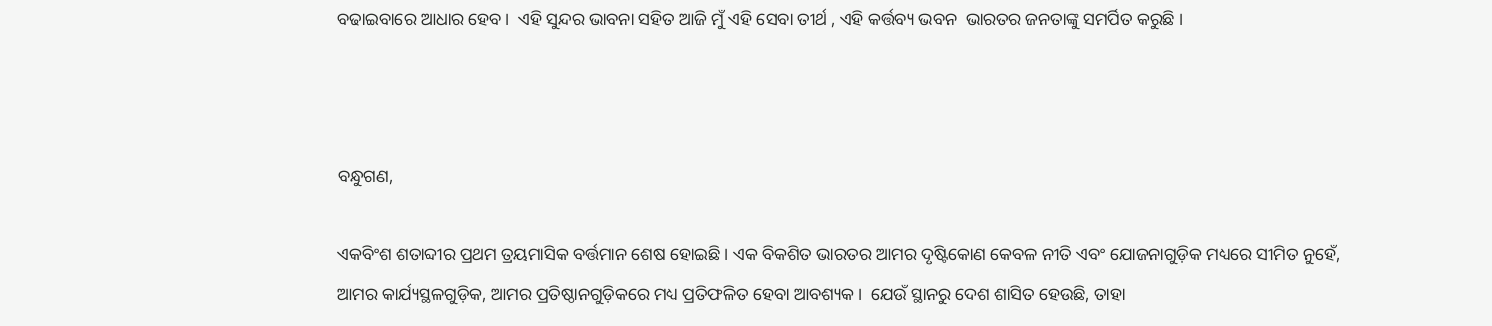ବଢାଇବାରେ ଆଧାର ହେବ।  ଏହି ସୁନ୍ଦର ଭାବନା ସହିତ ଆଜି ମୁଁ ଏହି ସେବା ତୀର୍ଥ , ଏହି କର୍ତ୍ତବ୍ୟ ଭବନ  ଭାରତର ଜନତାଙ୍କୁ ସମର୍ପିତ କରୁଛି ।



ବନ୍ଧୁଗଣ,

ଏକବିଂଶ ଶତାବ୍ଦୀର ପ୍ରଥମ ତ୍ରୟମାସିକ ବର୍ତ୍ତମାନ ଶେଷ ହୋଇଛି। ଏକ ବିକଶିତ ଭାରତର ଆମର ଦୃଷ୍ଟିକୋଣ କେବଳ ନୀତି ଏବଂ ଯୋଜନାଗୁଡ଼ିକ ମଧ୍ୟରେ ସୀମିତ ନୁହେଁ, ଆମର କାର୍ଯ୍ୟସ୍ଥଳଗୁଡ଼ିକ, ଆମର ପ୍ରତିଷ୍ଠାନଗୁଡ଼ିକରେ ମଧ୍ୟ ପ୍ରତିଫଳିତ ହେବା ଆବଶ୍ୟକ।  ଯେଉଁ ସ୍ଥାନରୁ ଦେଶ ଶାସିତ ହେଉଛି, ତାହା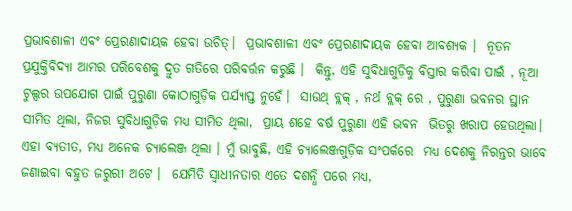ପ୍ରଭାବଶାଳୀ ଏବଂ ପ୍ରେରଣାଦାୟକ ହେବା ଉଚିତ୍।  ପ୍ରଭାବଶାଳୀ ଏବଂ ପ୍ରେରଣାଦାୟକ ହେବା ଆବଶ୍ୟକ ।  ନୂତନ ପ୍ରଯୁକ୍ତିବିଦ୍ୟା ଆମର ପରିବେଶକୁ ଦ୍ରୁତ ଗତିରେ ପରିବର୍ତ୍ତନ କରୁଛି ।  କିନ୍ତୁ, ଏହି ସୁବିଧାଗୁଡ଼ିକୁ ବିସ୍ତାର କରିବା ପାଇଁ , ନୂଆ ଟୁଲ୍ସର ଉପଯୋଗ ପାଇଁ ପୁରୁଣା କୋଠାଗୁଡ଼ିକ ପର୍ଯ୍ୟାପ୍ତ ନୁହେଁ।  ସାଉଥ୍ ବ୍ଲକ୍ , ନର୍ଥ ବ୍ଲକ୍ ରେ , ପୁରୁଣା ଭବନର ସ୍ଥାନ ସୀମିତ ଥିଲା, ନିଜର ସୁବିଧାଗୁଡ଼ିକ ମଧ୍ୟ ସୀମିତ ଥିଲା,  ପ୍ରାୟ ଶହେ ବର୍ଷ ପୁରୁଣା ଏହି ଭବନ  ଭିତରୁ ଖରାପ ହେଉଥିଲା। ଏହା ବ୍ୟତୀତ, ମଧ୍ୟ ଅନେକ ଚ୍ୟାଲେଞ୍ଜ ଥିଲା । ମୁଁ ଭାବୁଛି, ଏହି ଚ୍ୟାଲେଞ୍ଜଗୁଡ଼ିକ ସଂପର୍କରେ  ମଧ୍ୟ ଦେଶକୁ ନିରନ୍ତର ଭାବେ ଜଣାଇବା ବହୁତ ଜରୁରୀ ଅଟେ ।  ଯେମିତି ସ୍ୱାଧୀନତାର ଏତେ ଦଶନ୍ଧି ପରେ ମଧ୍ୟ,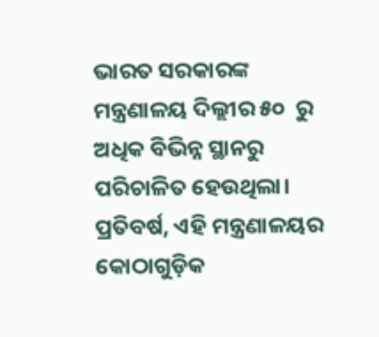ଭାରତ ସରକାରଙ୍କ ମନ୍ତ୍ରଣାଳୟ ଦିଲ୍ଲୀର ୫୦  ରୁ ଅଧିକ ବିଭିନ୍ନ ସ୍ଥାନରୁ ପରିଚାଳିତ ହେଉଥିଲା। ପ୍ରତିବର୍ଷ, ଏହି ମନ୍ତ୍ରଣାଳୟର କୋଠାଗୁଡ଼ିକ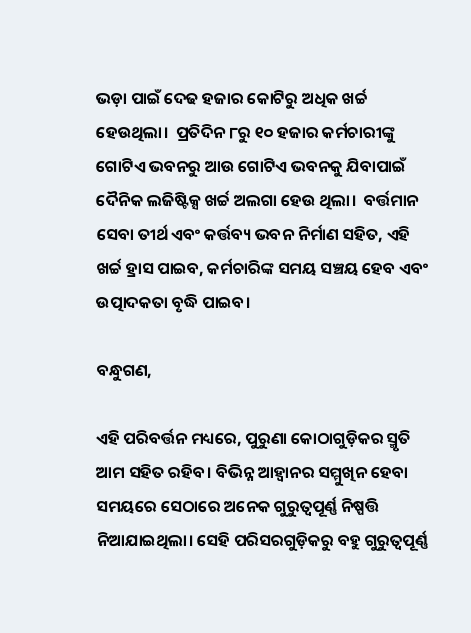ଭଡ଼ା ପାଇଁ ଦେଢ ହଜାର କୋଟିରୁ ଅଧିକ ଖର୍ଚ୍ଚ ହେଉଥିଲା।  ପ୍ରତିଦିନ ୮ରୁ ୧୦ ହଜାର କର୍ମଚାରୀଙ୍କୁ ଗୋଟିଏ ଭବନରୁ ଆଉ ଗୋଟିଏ ଭବନକୁ ଯିବାପାଇଁ ଦୈନିକ ଲଜିଷ୍ଟିକ୍ସ ଖର୍ଚ୍ଚ ଅଲଗା ହେଉ ଥିଲା।  ବର୍ତ୍ତମାନ ସେବା ତୀର୍ଥ ଏବଂ କର୍ତ୍ତବ୍ୟ ଭବନ ନିର୍ମାଣ ସହିତ, ଏହି ଖର୍ଚ୍ଚ ହ୍ରାସ ପାଇବ, କର୍ମଚାରିଙ୍କ ସମୟ ସଞ୍ଚୟ ହେବ ଏବଂ ଉତ୍ପାଦକତା ବୃଦ୍ଧି ପାଇବ।

ବନ୍ଧୁଗଣ,

ଏହି ପରିବର୍ତ୍ତନ ମଧ୍ୟରେ, ପୁରୁଣା କୋଠାଗୁଡ଼ିକର ସ୍ମୃତି ଆମ ସହିତ ରହିବ। ବିଭିନ୍ନ ଆହ୍ବାନର ସମ୍ମୁଖିନ ହେବା ସମୟରେ ସେଠାରେ ଅନେକ ଗୁରୁତ୍ୱପୂର୍ଣ୍ଣ ନିଷ୍ପତ୍ତି ନିଆଯାଇଥିଲା। ସେହି ପରିସରଗୁଡ଼ିକରୁ ବହୁ ଗୁରୁତ୍ୱପୂର୍ଣ୍ଣ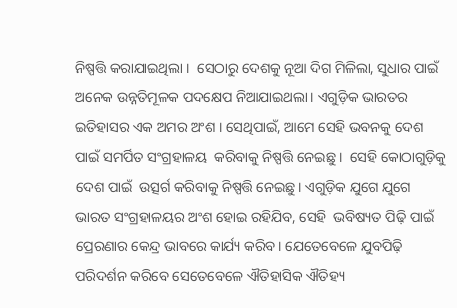ନିଷ୍ପତ୍ତି କରାଯାଇଥିଲା ।  ସେଠାରୁ ଦେଶକୁ ନୂଆ ଦିଗ ମିଳିଲା, ସୁଧାର ପାଇଁ ଅନେକ ଉନ୍ନତିମୂଳକ ପଦକ୍ଷେପ ନିଆଯାଇଥଲା। ଏଗୁଡ଼ିକ ଭାରତର ଇତିହାସର ଏକ ଅମର ଅଂଶ । ସେଥିପାଇଁ, ଆମେ ସେହି ଭବନକୁ ଦେଶ ପାଇଁ ସମର୍ପିତ ସଂଗ୍ରହାଳୟ  କରିବାକୁ ନିଷ୍ପତ୍ତି ନେଇଛୁ ।  ସେହି କୋଠାଗୁଡ଼ିକୁ ଦେଶ ପାଇଁ  ଉତ୍ସର୍ଗ କରିବାକୁ ନିଷ୍ପତ୍ତି ନେଇଛୁ। ଏଗୁଡ଼ିକ ଯୁଗେ ଯୁଗେ ଭାରତ ସଂଗ୍ରହାଳୟର ଅଂଶ ହୋଇ ରହିଯିବ, ସେହି  ଭବିଷ୍ୟତ ପିଢ଼ି ପାଇଁ ପ୍ରେରଣାର କେନ୍ଦ୍ର ଭାବରେ କାର୍ଯ୍ୟ କରିବ। ଯେତେବେଳେ ଯୁବପିଢ଼ି ପରିଦର୍ଶନ କରିବେ ସେତେବେଳେ ଐତିହାସିକ ଐତିହ୍ୟ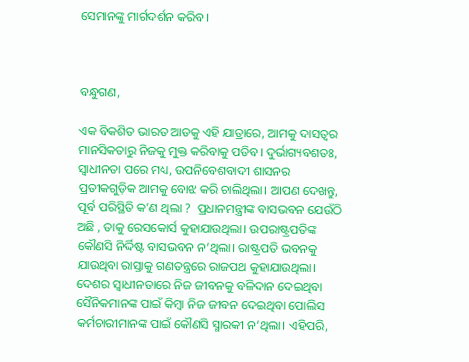ସେମାନଙ୍କୁ ମାର୍ଗଦର୍ଶନ କରିବ।



ବନ୍ଧୁଗଣ,

ଏକ ବିକଶିତ ଭାରତ ଆଡକୁ ଏହି ଯାତ୍ରାରେ, ଆମକୁ ଦାସତ୍ୱର ମାନସିକତାରୁ ନିଜକୁ ମୁକ୍ତ କରିବାକୁ ପଡିବ। ଦୁର୍ଭାଗ୍ୟବଶତଃ, ସ୍ୱାଧୀନତା ପରେ ମଧ୍ୟ, ଉପନିବେଶବାଦୀ ଶାସନର ପ୍ରତୀକଗୁଡ଼ିକ ଆମକୁ ବୋଝ କରି ଚାଲିଥିଲା। ଆପଣ ଦେଖନ୍ତୁ, ପୂର୍ବ ପରିସ୍ଥିତି କ’ଣ ଥିଲା ?  ପ୍ରଧାନମନ୍ତ୍ରୀଙ୍କ ବାସଭବନ ଯେଉଁଠି ଅଛି , ତାକୁ ରେସକୋର୍ସ କୁହାଯାଉଥିଲା। ଉପରାଷ୍ଟ୍ରପତିଙ୍କ କୌଣସି ନିର୍ଦ୍ଦିଷ୍ଟ ବାସଭବନ ନ’ଥିଲା। ରାଷ୍ଟ୍ରପତି ଭବନକୁ ଯାଉଥିବା ରାସ୍ତାକୁ ଗଣତନ୍ତ୍ରରେ ରାଜପଥ କୁହାଯାଉଥିଲା।  ଦେଶର ସ୍ୱାଧୀନତାରେ ନିଜ ଜୀବନକୁ ବଳିଦାନ ଦେଇଥିବା ସୈନିକମାନଙ୍କ ପାଇଁ କିମ୍ବା ନିଜ ଜୀବନ ଦେଇଥିବା ପୋଲିସ କର୍ମଚାରୀମାନଙ୍କ ପାଇଁ କୌଣସି ସ୍ମାରକୀ ନ’ଥିଲା। ଏହିପରି,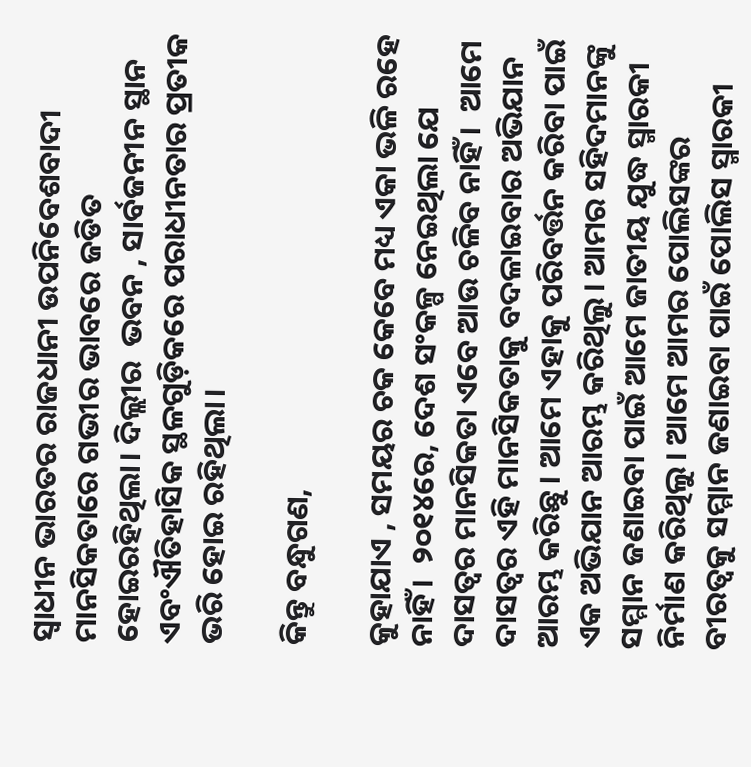ସ୍ୱାଧୀନ ଭାରତର ରାଜଧାନୀ ଉପନିବେଶବାଦୀ ମାନସିକତାରେ ଗଭୀର ଭାବରେ ଜଡିତ ହୋଇରହିଥିଲା। ଦିଲ୍ଲୀର  ଭବନ , ସାର୍ବଜନୀନ ସ୍ଥାନ ଏବଂଐତିହାସିକ ସ୍ଥଳଗୁଡ଼ିକରେ ପରାଧୀନତାର ପ୍ରତୀକ ଭରି ହୋଇ ରହିଥିଲା।

କିନ୍ତୁ ବନ୍ଧୁଗଣ,

କୁହାଯାଏ , ସମୟର ଚକ କେବେ ମଧ୍ୟ ଏକା ଭଳି ରହେ ନାହିଁ ।  ୨୦୧୪ରେ, ଦେଶ ସଂକଳ୍ପ ନେଇଥିଲା ଯେ ଦାସତ୍ବର ମାନସିକତା ଏବେ ଆଉ ଚଳିବ ନାହିଁ ।  ଆମେ ଦାସତ୍ବର ଏହି ମାନସିକତାକୁ ବଦଳାଇବାର ଅଭିଯାନ ଆରମ୍ଭ କରିଛୁ । ଆମେ ଏହାକୁ ପରିବର୍ତ୍ତନ କରିବା ପାଇଁ ଏକ ଅଭିଯାନ ଆରମ୍ଭ କରିଥିଲୁ। ଆମର ସହିଦମାନଙ୍କୁ ସମ୍ମାନ ଜଣାଇବା ପାଇଁ ଆମେ ଜାତୀୟ ଯୁଦ୍ଧ ସ୍ମାରକୀ ନିର୍ମାଣ କରିଥିଲୁ। ଆମେ ଆମର ପୋଲିସଙ୍କର ବୀରତ୍ୱକୁ ସମ୍ମାନ ଜଣାଇବା ପାଇଁ ପୋଲିସ ସ୍ମାରକୀ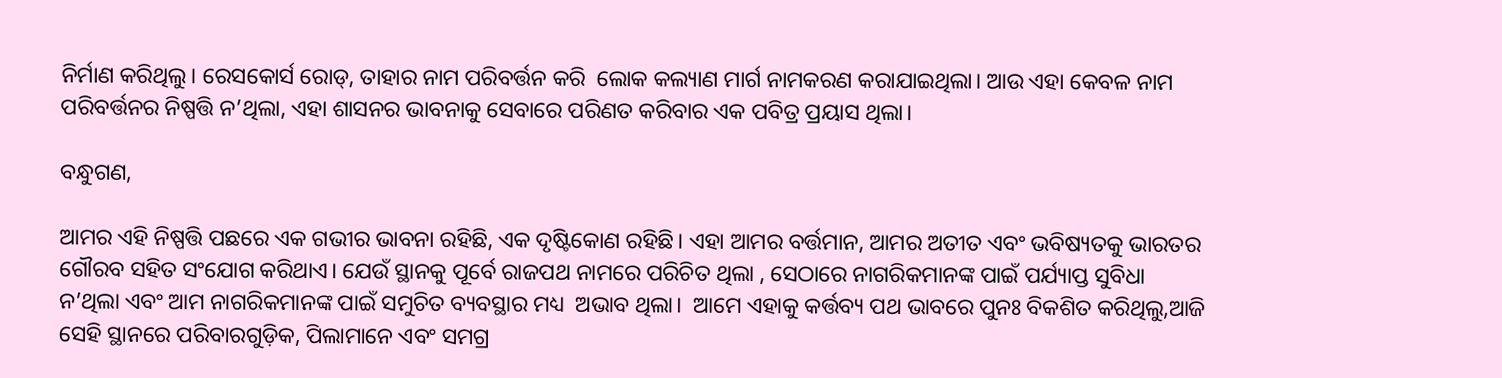ନିର୍ମାଣ କରିଥିଲୁ। ରେସକୋର୍ସ ରୋଡ୍, ତାହାର ନାମ ପରିବର୍ତ୍ତନ କରି  ଲୋକ କଲ୍ୟାଣ ମାର୍ଗ ନାମକରଣ କରାଯାଇଥିଲା। ଆଉ ଏହା କେବଳ ନାମ ପରିବର୍ତ୍ତନର ନିଷ୍ପତ୍ତି ନ’ଥିଲା, ଏହା ଶାସନର ଭାବନାକୁ ସେବାରେ ପରିଣତ କରିବାର ଏକ ପବିତ୍ର ପ୍ରୟାସ ଥିଲା।

ବନ୍ଧୁଗଣ,

ଆମର ଏହି ନିଷ୍ପତ୍ତି ପଛରେ ଏକ ଗଭୀର ଭାବନା ରହିଛି, ଏକ ଦୃଷ୍ଟିକୋଣ ରହିଛି। ଏହା ଆମର ବର୍ତ୍ତମାନ, ଆମର ଅତୀତ ଏବଂ ଭବିଷ୍ୟତକୁ ଭାରତର ଗୌରବ ସହିତ ସଂଯୋଗ କରିଥାଏ। ଯେଉଁ ସ୍ଥାନକୁ ପୂର୍ବେ ରାଜପଥ ନାମରେ ପରିଚିତ ଥିଲା , ସେଠାରେ ନାଗରିକମାନଙ୍କ ପାଇଁ ପର୍ଯ୍ୟାପ୍ତ ସୁବିଧା ନ’ଥିଲା ଏବଂ ଆମ ନାଗରିକମାନଙ୍କ ପାଇଁ ସମୁଚିତ ବ୍ୟବସ୍ଥାର ମଧ୍ୟ  ଅଭାବ ଥିଲା।  ଆମେ ଏହାକୁ କର୍ତ୍ତବ୍ୟ ପଥ ଭାବରେ ପୁନଃ ବିକଶିତ କରିଥିଲୁ,ଆଜି ସେହି ସ୍ଥାନରେ ପରିବାରଗୁଡ଼ିକ, ପିଲାମାନେ ଏବଂ ସମଗ୍ର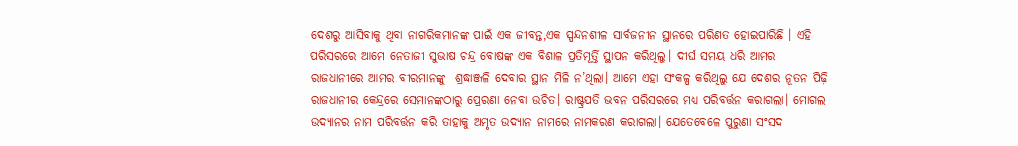ଦେଶରୁ ଆସିବାକୁ ଥିବା ନାଗରିକମାନଙ୍କ ପାଇଁ ଏକ ଜୀବନ୍ତ,ଏକ ସ୍ପନ୍ଦନଶୀଳ ସାର୍ବଜନୀନ ସ୍ଥାନରେ ପରିଣତ ହୋଇପାରିଛି । ଏହି ପରିସରରେ ଆମେ ନେତାଜୀ ସୁଭାଷ ଚନ୍ଦ୍ର ବୋଷଙ୍କ ଏକ ବିଶାଳ ପ୍ରତିମୂର୍ତ୍ତି ସ୍ଥାପନ କରିଥିଲୁ। ଦୀର୍ଘ ସମୟ ଧରି ଆମର ରାଜଧାନୀରେ ଆମର ବୀରମାନଙ୍କୁ  ଶ୍ରଦ୍ଧାଞ୍ଜଳି ଦେବାର ସ୍ଥାନ ମିଳି ନ’ଥିଲା। ଆମେ ଏହା ସଂକଳ୍ପ କରିଥିଲୁ ଯେ ଦେଶର ନୂତନ ପିଢ଼ି ରାଜଧାନୀର କେନ୍ଦ୍ରରେ ସେମାନଙ୍କଠାରୁ ପ୍ରେରଣା ନେବା ଉଚିତ। ରାଷ୍ଟ୍ରପତି ଭବନ ପରିସରରେ ମଧ୍ୟ ପରିବର୍ତ୍ତନ କରାଗଲା। ମୋଗଲ ଉଦ୍ୟାନର ନାମ ପରିବର୍ତ୍ତନ କରି ତାହାକୁ ଅମୃତ ଉଦ୍ୟାନ ନାମରେ ନାମକରଣ କରାଗଲା। ଯେତେବେଳେ ପୁରୁଣା ସଂସଦ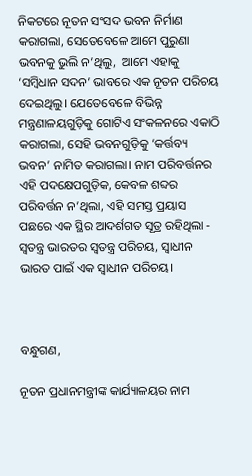ନିକଟରେ ନୂତନ ସଂସଦ ଭବନ ନିର୍ମାଣ କରାଗଲା, ସେତେବେଳେ ଆମେ ପୁରୁଣା ଭବନକୁ ଭୁଲି ନ’ଥିଲୁ,  ଆମେ ଏହାକୁ ‘ସମ୍ବିଧାନ ସଦନ’ ଭାବରେ ଏକ ନୂତନ ପରିଚୟ ଦେଇଥିଲୁ। ଯେତେବେଳେ ବିଭିନ୍ନ ମନ୍ତ୍ରଣାଳୟଗୁଡ଼ିକୁ ଗୋଟିଏ ସଂକଳନରେ ଏକାଠି କରାଗଲା, ସେହି ଭବନଗୁଡ଼ିକୁ ‘କର୍ତ୍ତବ୍ୟ ଭବନ’ ନାମିତ କରାଗଲା। ନାମ ପରିବର୍ତ୍ତନର ଏହି ପଦକ୍ଷେପଗୁଡ଼ିକ, କେବଳ ଶବ୍ଦର ପରିବର୍ତ୍ତନ ନ’ଥିଲା, ଏହି ସମସ୍ତ ପ୍ରୟାସ ପଛରେ ଏକ ସ୍ଥିର ଆଦର୍ଶଗତ ସୂତ୍ର ରହିଥିଲା -  ସ୍ବତନ୍ତ୍ର ଭାରତର ସ୍ବତନ୍ତ୍ର ପରିଚୟ, ସ୍ୱାଧୀନ ଭାରତ ପାଇଁ ଏକ ସ୍ୱାଧୀନ ପରିଚୟ।



ବନ୍ଧୁଗଣ,

ନୂତନ ପ୍ରଧାନମନ୍ତ୍ରୀଙ୍କ କାର୍ଯ୍ୟାଳୟର ନାମ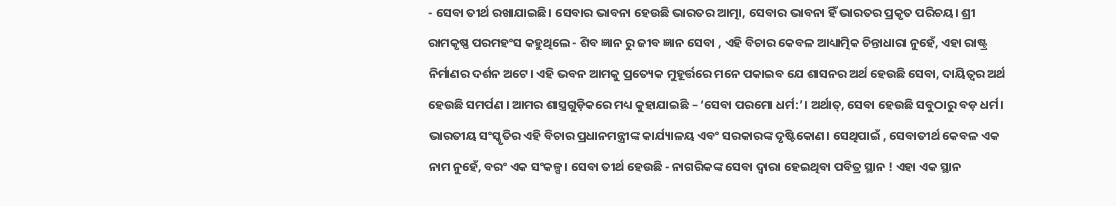- ସେବା ତୀର୍ଥ ରଖାଯାଇଛି। ସେବାର ଭାବନା ହେଉଛି ଭାରତର ଆତ୍ମା, ସେବାର ଭାବନା ହିଁ ଭାରତର ପ୍ରକୃତ ପରିଚୟ। ଶ୍ରୀ ରାମକୃଷ୍ଣ ପରମହଂସ କହୁଥିଲେ - ଶିବ ଜ୍ଞାନ ରୁ ଜୀବ ଜ୍ଞାନ ସେବା , ଏହି ବିଚାର କେବଳ ଆଧ୍ୟାତ୍ମିକ ଚିନ୍ତାଧାରା ନୁହେଁ, ଏହା ରାଷ୍ଟ୍ର ନିର୍ମାଣର ଦର୍ଶନ ଅଟେ। ଏହି ଭବନ ଆମକୁ ପ୍ରତ୍ୟେକ ମୁହୂର୍ତ୍ତରେ ମନେ ପକାଇବ ଯେ ଶାସନର ଅର୍ଥ ହେଉଛି ସେବା, ଦାୟିତ୍ୱର ଅର୍ଥ ହେଉଛି ସମର୍ପଣ । ଆମର ଶାସ୍ତ୍ରଗୁଡ଼ିକରେ ମଧ୍ୟ କୁହାଯାଇଛି – ‘ସେବା ପରମୋ ଧର୍ମ:’। ଅର୍ଥାତ୍, ସେବା ହେଉଛି ସବୁଠାରୁ ବଡ଼ ଧର୍ମ। ଭାରତୀୟ ସଂସ୍କୃତିର ଏହି ବିଚାର ପ୍ରଧାନମନ୍ତ୍ରୀଙ୍କ କାର୍ଯ୍ୟାଳୟ ଏବଂ ସରକାରଙ୍କ ଦୃଷ୍ଟିକୋଣ। ସେଥିପାଇଁ , ସେବାତୀର୍ଥ କେବଳ ଏକ ନାମ ନୁହେଁ, ବରଂ ଏକ ସଂକଳ୍ପ। ସେବା ତୀର୍ଥ ହେଉଛି - ନାଗରିକଙ୍କ ସେବା ଦ୍ୱାରା ହେଇଥିବା ପବିତ୍ର ସ୍ଥାନ ! ଏହା ଏକ ସ୍ଥାନ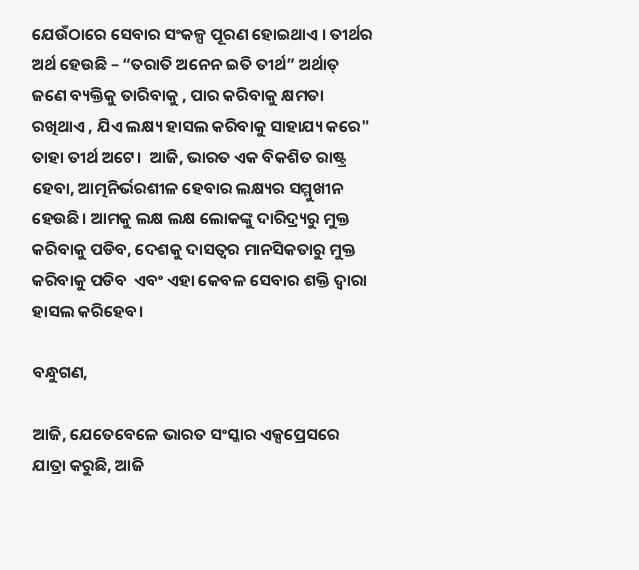ଯେଉଁଠାରେ ସେବାର ସଂକଳ୍ପ ପୂରଣ ହୋଇଥାଏ । ତୀର୍ଥର ଅର୍ଥ ହେଉଛି – “ତରାତି ଅନେନ ଇତି ତୀର୍ଥ” ଅର୍ଥାତ୍ ଜଣେ ବ୍ୟକ୍ତିକୁ ତାରିବାକୁ , ପାର କରିବାକୁ କ୍ଷମତା ରଖିଥାଏ , ଯିଏ ଲକ୍ଷ୍ୟ ହାସଲ କରିବାକୁ ସାହାଯ୍ୟ କରେ" ତାହା ତୀର୍ଥ ଅଟେ।  ଆଜି, ଭାରତ ଏକ ବିକଶିତ ରାଷ୍ଟ୍ର ହେବା, ଆତ୍ମନିର୍ଭରଶୀଳ ହେବାର ଲକ୍ଷ୍ୟର ସମ୍ମୁଖୀନ ହେଉଛି। ଆମକୁ ଲକ୍ଷ ଲକ୍ଷ ଲୋକଙ୍କୁ ଦାରିଦ୍ର୍ୟରୁ ମୁକ୍ତ କରିବାକୁ ପଡିବ, ଦେଶକୁ ଦାସତ୍ୱର ମାନସିକତାରୁ ମୁକ୍ତ କରିବାକୁ ପଡିବ  ଏବଂ ଏହା କେବଳ ସେବାର ଶକ୍ତି ଦ୍ୱାରା ହାସଲ କରିହେବ।

ବନ୍ଧୁଗଣ,

ଆଜି, ଯେତେବେଳେ ଭାରତ ସଂସ୍କାର ଏକ୍ସପ୍ରେସରେ ଯାତ୍ରା କରୁଛି, ଆଜି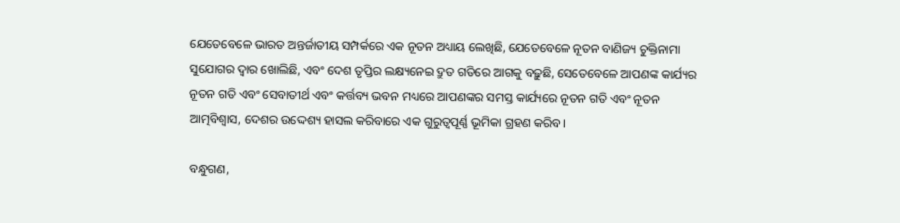ଯେତେବେଳେ ଭାରତ ଅନ୍ତର୍ଜାତୀୟ ସମ୍ପର୍କରେ ଏକ ନୂତନ ଅଧ୍ୟାୟ ଲେଖିଛି, ଯେତେବେଳେ ନୂତନ ବାଣିଜ୍ୟ ଚୁକ୍ତିନାମା ସୁଯୋଗର ଦ୍ୱାର ଖୋଲିଛି, ଏବଂ ଦେଶ ତୃପ୍ତିର ଲକ୍ଷ୍ୟନେଇ ଦ୍ରୁତ ଗତିରେ ଆଗକୁ ବଢ଼ୁଛି, ସେତେବେଳେ ଆପଣଙ୍କ କାର୍ଯ୍ୟର ନୂତନ ଗତି ଏବଂ ସେବାତୀର୍ଥ ଏବଂ କର୍ତ୍ତବ୍ୟ ଭବନ ମଧ୍ୟରେ ଆପଣଙ୍କର ସମସ୍ତ କାର୍ଯ୍ୟରେ ନୂତନ ଗତି ଏବଂ ନୂତନ ଆତ୍ମବିଶ୍ୱାସ, ଦେଶର ଉଦ୍ଦେଶ୍ୟ ହାସଲ କରିବାରେ ଏକ ଗୁରୁତ୍ୱପୂର୍ଣ୍ଣ ଭୂମିକା ଗ୍ରହଣ କରିବ।

ବନ୍ଧୁଗଣ,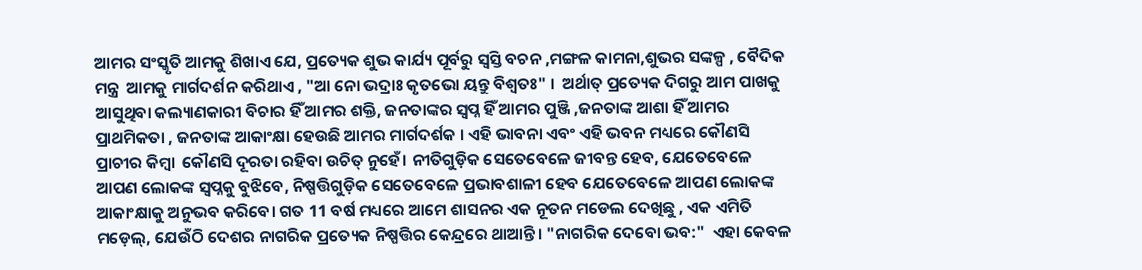ଆମର ସଂସ୍କୃତି ଆମକୁ ଶିଖାଏ ଯେ, ପ୍ରତ୍ୟେକ ଶୁଭ କାର୍ଯ୍ୟ ପୂର୍ବରୁ ସ୍ବସ୍ତି ବଚନ ,ମଙ୍ଗଳ କାମନା,ଶୁଭର ସଙ୍କଳ୍ପ , ବୈଦିକ ମନ୍ତ୍ର  ଆମକୁ ମାର୍ଗଦର୍ଶନ କରିଥାଏ , "ଆ ନୋ ଭଦ୍ରାଃ କୃତଭୋ ୟନ୍ତୁ ବିଶ୍ୱତଃ" ।  ଅର୍ଥାତ୍ ପ୍ରତ୍ୟେକ ଦିଗରୁ ଆମ ପାଖକୁ ଆସୁଥିବା କଲ୍ୟାଣକାରୀ ବିଚାର ହିଁ ଆମର ଶକ୍ତି, ଜନତାଙ୍କର ସ୍ବପ୍ନ ହିଁ ଆମର ପୁଞ୍ଜି ,ଜନତାଙ୍କ ଆଶା ହିଁ ଆମର ପ୍ରାଥମିକତା , ଜନତାଙ୍କ ଆକାଂକ୍ଷା ହେଉଛି ଆମର ମାର୍ଗଦର୍ଶକ । ଏହି ଭାବନା ଏବଂ ଏହି ଭବନ ମଧ୍ୟରେ କୌଣସି ପ୍ରାଚୀର କିମ୍ବା  କୌଣସି ଦୂରତା ରହିବା ଉଚିତ୍ ନୁହେଁ। ନୀତିଗୁଡ଼ିକ ସେତେବେଳେ ଜୀବନ୍ତ ହେବ, ଯେତେବେଳେ ଆପଣ ଲୋକଙ୍କ ସ୍ୱପ୍ନକୁ ବୁଝିବେ, ନିଷ୍ପତ୍ତିଗୁଡ଼ିକ ସେତେବେଳେ ପ୍ରଭାବଶାଳୀ ହେବ ଯେତେବେଳେ ଆପଣ ଲୋକଙ୍କ ଆକାଂକ୍ଷାକୁ ଅନୁଭବ କରିବେ। ଗତ 11 ବର୍ଷ ମଧ୍ୟରେ ଆମେ ଶାସନର ଏକ ନୂତନ ମଡେଲ ଦେଖିଛୁ , ଏକ ଏମିତି ମଡ଼େଲ୍, ଯେଉଁଠି ଦେଶର ନାଗରିକ ପ୍ରତ୍ୟେକ ନିଷ୍ପତ୍ତିର କେନ୍ଦ୍ରରେ ଥାଆନ୍ତି। "ନାଗରିକ ଦେବୋ ଭବ:"  ଏହା କେବଳ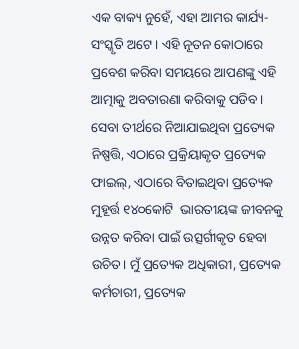ଏକ ବାକ୍ୟ ନୁହେଁ, ଏହା ଆମର କାର୍ଯ୍ୟ-ସଂସ୍କୃତି ଅଟେ। ଏହି ନୂତନ କୋଠାରେ ପ୍ରବେଶ କରିବା ସମୟରେ ଆପଣଙ୍କୁ ଏହି ଆତ୍ମାକୁ ଅବତାରଣା କରିବାକୁ ପଡିବ। ସେବା ତୀର୍ଥରେ ନିଆଯାଇଥିବା ପ୍ରତ୍ୟେକ ନିଷ୍ପତ୍ତି, ଏଠାରେ ପ୍ରକ୍ରିୟାକୃତ ପ୍ରତ୍ୟେକ ଫାଇଲ୍, ଏଠାରେ ବିତାଇଥିବା ପ୍ରତ୍ୟେକ ମୁହୂର୍ତ୍ତ ୧୪୦କୋଟି  ଭାରତୀୟଙ୍କ ଜୀବନକୁ ଉନ୍ନତ କରିବା ପାଇଁ ଉତ୍ସର୍ଗୀକୃତ ହେବା ଉଚିତ। ମୁଁ ପ୍ରତ୍ୟେକ ଅଧିକାରୀ, ପ୍ରତ୍ୟେକ କର୍ମଚାରୀ, ପ୍ରତ୍ୟେକ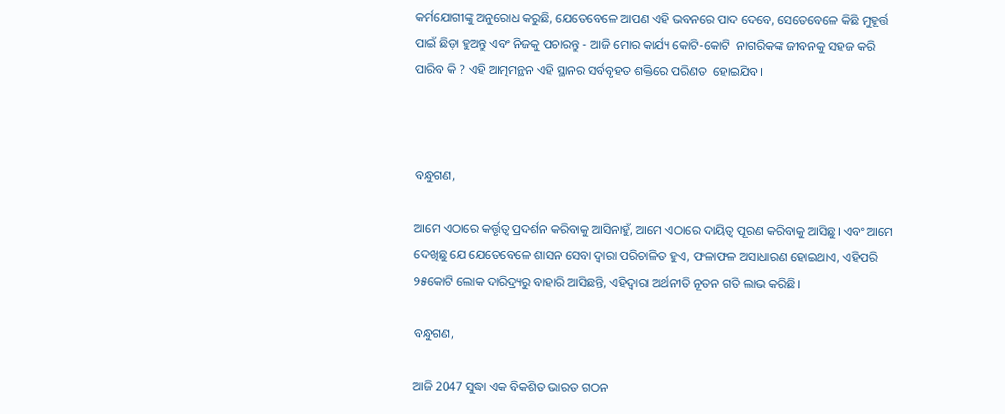କର୍ମଯୋଗୀଙ୍କୁ ଅନୁରୋଧ କରୁଛି, ଯେତେବେଳେ ଆପଣ ଏହି ଭବନରେ ପାଦ ଦେବେ, ସେତେବେଳେ କିଛି ମୁହୂର୍ତ୍ତ ପାଇଁ ଛିଡ଼ା ହୁଅନ୍ତୁ ଏବଂ ନିଜକୁ ପଚାରନ୍ତୁ - ଆଜି ମୋର କାର୍ଯ୍ୟ କୋଟି-କୋଟି  ନାଗରିକଙ୍କ ଜୀବନକୁ ସହଜ କରି ପାରିବ କି ? ଏହି ଆତ୍ମମନ୍ଥନ ଏହି ସ୍ଥାନର ସର୍ବବୃହତ ଶକ୍ତିରେ ପରିଣତ  ହୋଇଯିବ।



ବନ୍ଧୁଗଣ,

ଆମେ ଏଠାରେ କର୍ତ୍ତୃତ୍ୱ ପ୍ରଦର୍ଶନ କରିବାକୁ ଆସିନାହୁଁ, ଆମେ ଏଠାରେ ଦାୟିତ୍ୱ ପୂରଣ କରିବାକୁ ଆସିଛୁ। ଏବଂ ଆମେ ଦେଖିଛୁ ଯେ ଯେତେବେଳେ ଶାସନ ସେବା ଦ୍ୱାରା ପରିଚାଳିତ ହୁଏ, ଫଳାଫଳ ଅସାଧାରଣ ହୋଇଥାଏ, ଏହିପରି ୨୫କୋଟି ଲୋକ ଦାରିଦ୍ର୍ୟରୁ ବାହାରି ଆସିଛନ୍ତି, ଏହିଦ୍ବାରା ଅର୍ଥନୀତି ନୂତନ ଗତି ଲାଭ କରିଛି।

ବନ୍ଧୁଗଣ,

ଆଜି 2047 ସୁଦ୍ଧା ଏକ ବିକଶିତ ଭାରତ ଗଠନ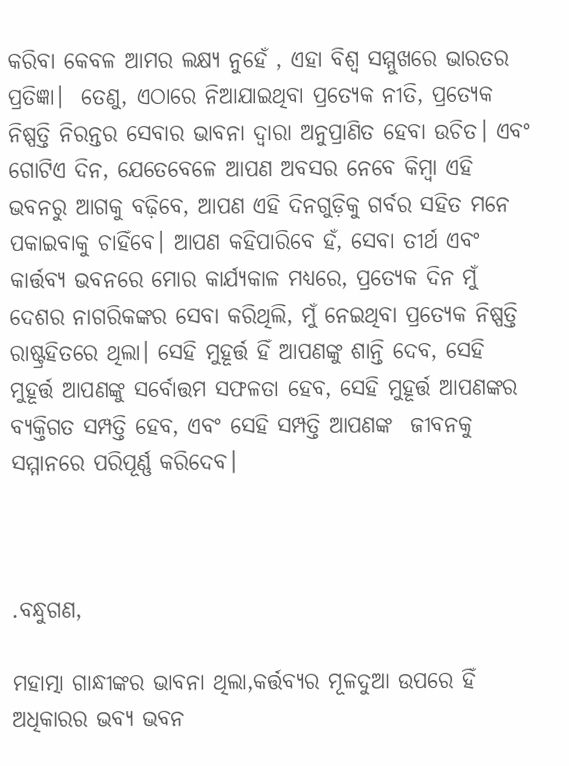କରିବା କେବଳ ଆମର ଲକ୍ଷ୍ୟ ନୁହେଁ , ଏହା ବିଶ୍ୱ ସମ୍ମୁଖରେ ଭାରତର ପ୍ରତିଜ୍ଞା।  ତେଣୁ, ଏଠାରେ ନିଆଯାଇଥିବା ପ୍ରତ୍ୟେକ ନୀତି, ପ୍ରତ୍ୟେକ ନିଷ୍ପତ୍ତି ନିରନ୍ତର ସେବାର ଭାବନା ଦ୍ୱାରା ଅନୁପ୍ରାଣିତ ହେବା ଉଚିତ। ଏବଂ ଗୋଟିଏ ଦିନ, ଯେତେବେଳେ ଆପଣ ଅବସର ନେବେ କିମ୍ବା ଏହି ଭବନରୁ ଆଗକୁ ବଢ଼ିବେ, ଆପଣ ଏହି ଦିନଗୁଡ଼ିକୁ ଗର୍ବର ସହିତ ମନେ ପକାଇବାକୁ ଚାହିଁବେ। ଆପଣ କହିପାରିବେ ହଁ, ସେବା ତୀର୍ଥ ଏବଂ କାର୍ତ୍ତବ୍ୟ ଭବନରେ ମୋର କାର୍ଯ୍ୟକାଳ ମଧ୍ୟରେ, ପ୍ରତ୍ୟେକ ଦିନ ମୁଁ ଦେଶର ନାଗରିକଙ୍କର ସେବା କରିଥିଲି, ମୁଁ ନେଇଥିବା ପ୍ରତ୍ୟେକ ନିଷ୍ପତ୍ତି ରାଷ୍ଟ୍ରହିତରେ ଥିଲା। ସେହି ମୁହୂର୍ତ୍ତ ହିଁ ଆପଣଙ୍କୁ ଶାନ୍ତି ଦେବ, ସେହି ମୁହୂର୍ତ୍ତ ଆପଣଙ୍କୁ ସର୍ବୋତ୍ତମ ସଫଳତା ହେବ, ସେହି ମୁହୂର୍ତ୍ତ ଆପଣଙ୍କର ବ୍ୟକ୍ତିଗତ ସମ୍ପତ୍ତି ହେବ, ଏବଂ ସେହି ସମ୍ପତ୍ତି ଆପଣଙ୍କ  ଜୀବନକୁ ସମ୍ମାନରେ ପରିପୂର୍ଣ୍ଣ କରିଦେବ।



.ବନ୍ଧୁଗଣ,

ମହାତ୍ମା ଗାନ୍ଧୀଙ୍କର ଭାବନା ଥିଲା,କର୍ତ୍ତବ୍ୟର ମୂଳଦୁଆ ଉପରେ ହିଁ ଅଧିକାରର ଭବ୍ୟ ଭବନ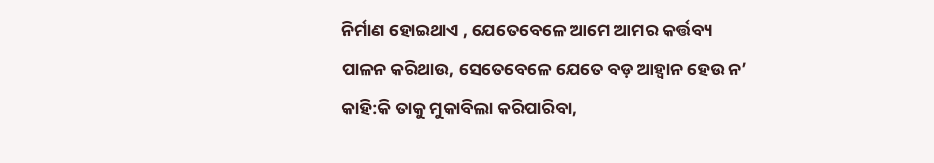ନିର୍ମାଣ ହୋଇଥାଏ , ଯେତେବେଳେ ଆମେ ଆମର କର୍ତ୍ତବ୍ୟ ପାଳନ କରିଥାଉ, ସେତେବେଳେ ଯେତେ ବଡ଼ ଆହ୍ବାନ ହେଉ ନ’ କାହି:କି ତାକୁ ମୁକାବିଲା କରିପାରିବା,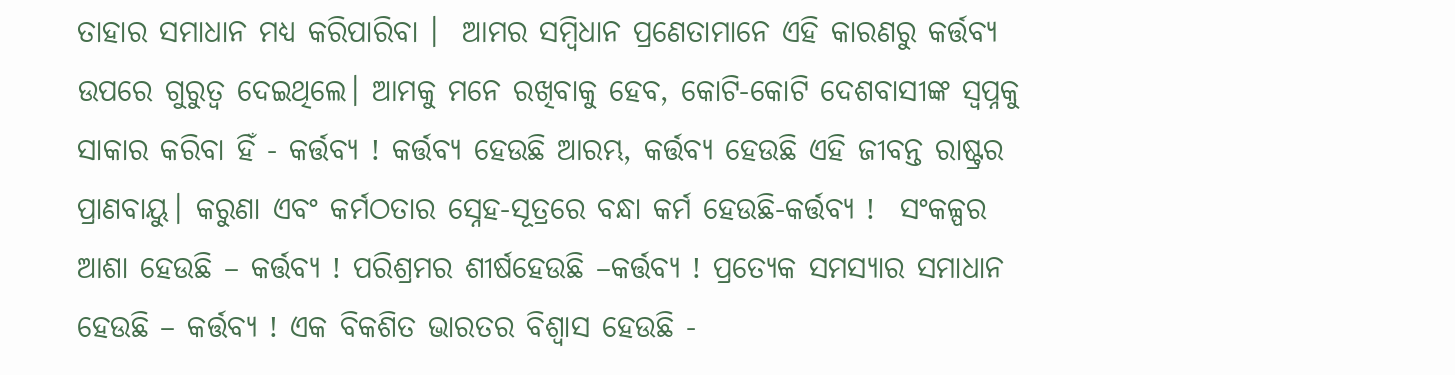ତାହାର ସମାଧାନ ମଧ୍ୟ କରିପାରିବା ।  ଆମର ସମ୍ବିଧାନ ପ୍ରଣେତାମାନେ ଏହି କାରଣରୁ କର୍ତ୍ତବ୍ୟ ଉପରେ ଗୁରୁତ୍ୱ ଦେଇଥିଲେ। ଆମକୁ ମନେ ରଖିବାକୁ ହେବ, କୋଟି-କୋଟି ଦେଶବାସୀଙ୍କ ସ୍ୱପ୍ନକୁ ସାକାର କରିବା ହିଁ - କର୍ତ୍ତବ୍ୟ ! କର୍ତ୍ତବ୍ୟ ହେଉଛି ଆରମ୍ଭ, କର୍ତ୍ତବ୍ୟ ହେଉଛି ଏହି ଜୀବନ୍ତ ରାଷ୍ଟ୍ରର ପ୍ରାଣବାୟୁ। କରୁଣା ଏବଂ କର୍ମଠତାର ସ୍ନେହ-ସୂତ୍ରରେ ବନ୍ଧା କର୍ମ ହେଉଛି-କର୍ତ୍ତବ୍ୟ !  ସଂକଳ୍ପର ଆଶା ହେଉଛି – କର୍ତ୍ତବ୍ୟ ! ପରିଶ୍ରମର ଶୀର୍ଷହେଉଛି –କର୍ତ୍ତବ୍ୟ ! ପ୍ରତ୍ୟେକ ସମସ୍ୟାର ସମାଧାନ ହେଉଛି – କର୍ତ୍ତବ୍ୟ ! ଏକ ବିକଶିତ ଭାରତର ବିଶ୍ୱାସ ହେଉଛି -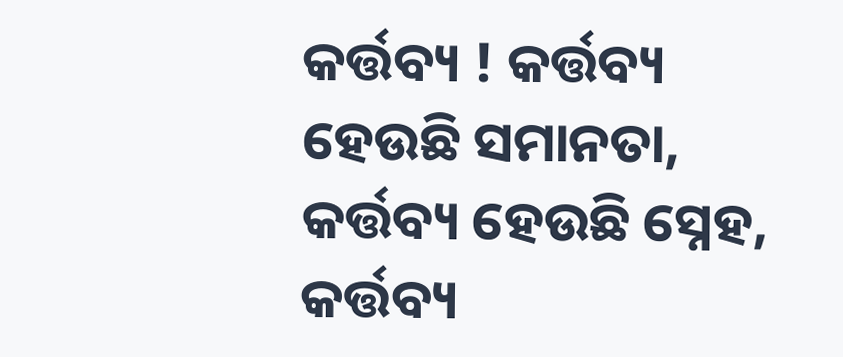କର୍ତ୍ତବ୍ୟ ! କର୍ତ୍ତବ୍ୟ  ହେଉଛି ସମାନତା, କର୍ତ୍ତବ୍ୟ ହେଉଛି ସ୍ନେହ, କର୍ତ୍ତବ୍ୟ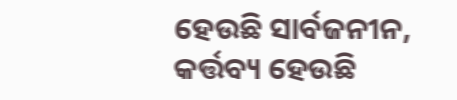ହେଉଛି ସାର୍ବଜନୀନ, କର୍ତ୍ତବ୍ୟ ହେଉଛି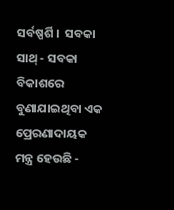ସର୍ବଷ୍ପର୍ଶି ।  ସବକା ସାଥ୍ - ସବକା ବିକାଶରେ ବୁଣାଯାଇଥିବା ଏକ ପ୍ରେରଣାଦାୟକ  ମନ୍ତ୍ର ହେଉଛି -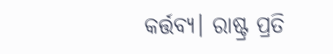କର୍ତ୍ତବ୍ୟ। ରାଷ୍ଟ୍ର ପ୍ରତି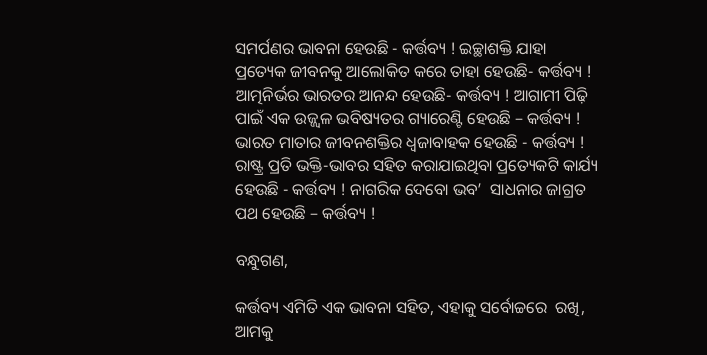ସମର୍ପଣର ଭାବନା ହେଉଛି - କର୍ତ୍ତବ୍ୟ ! ଇଚ୍ଛାଶକ୍ତି ଯାହା ପ୍ରତ୍ୟେକ ଜୀବନକୁ ଆଲୋକିତ କରେ ତାହା ହେଉଛି- କର୍ତ୍ତବ୍ୟ ! ଆତ୍ମନିର୍ଭର ଭାରତର ଆନନ୍ଦ ହେଉଛି- କର୍ତ୍ତବ୍ୟ ! ଆଗାମୀ ପିଢ଼ି ପାଇଁ ଏକ ଉଜ୍ଜ୍ୱଳ ଭବିଷ୍ୟତର ଗ୍ୟାରେଣ୍ଟି ହେଉଛି – କର୍ତ୍ତବ୍ୟ ! ଭାରତ ମାତାର ଜୀବନଶକ୍ତିର ଧ୍ୱଜାବାହକ ହେଉଛି - କର୍ତ୍ତବ୍ୟ ! ରାଷ୍ଟ୍ର ପ୍ରତି ଭକ୍ତି-ଭାବର ସହିତ କରାଯାଇଥିବା ପ୍ରତ୍ୟେକଟି କାର୍ଯ୍ୟ ହେଉଛି - କର୍ତ୍ତବ୍ୟ ! ନାଗରିକ ଦେବୋ ଭବ’  ସାଧନାର ଜାଗ୍ରତ ପଥ ହେଉଛି – କର୍ତ୍ତବ୍ୟ !

ବନ୍ଧୁଗଣ,

କର୍ତ୍ତବ୍ୟ ଏମିତି ଏକ ଭାବନା ସହିତ, ଏହାକୁ ସର୍ବୋଚ୍ଚରେ  ରଖି, ଆମକୁ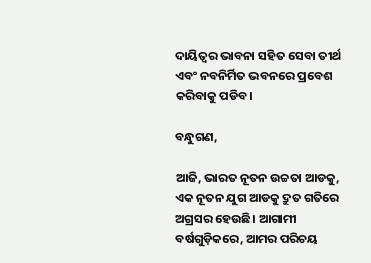ଦାୟିତ୍ୱର ଭାବନା ସହିତ ସେବା ତୀର୍ଥ ଏବଂ ନବନିର୍ମିତ ଭବନରେ ପ୍ରବେଶ କରିବାକୁ ପଡିବ।

ବନ୍ଧୁଗଣ,

ଆଜି, ଭାରତ ନୂତନ ଉଚ୍ଚତା ଆଡକୁ, ଏକ ନୂତନ ଯୁଗ ଆଡକୁ ଦ୍ରୁତ ଗତିରେ ଅଗ୍ରସର ହେଉଛି। ଆଗାମୀ ବର୍ଷଗୁଡ଼ିକରେ, ଆମର ପରିଚୟ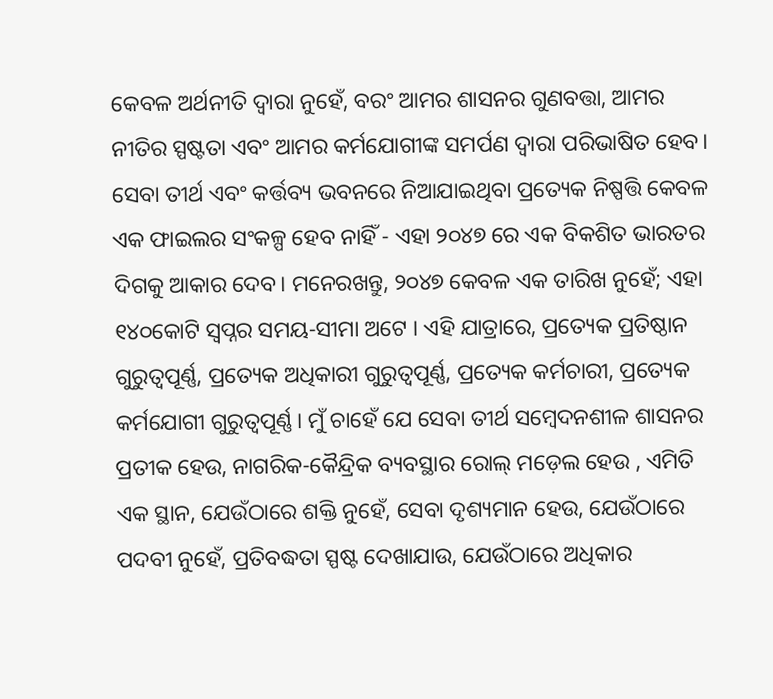କେବଳ ଅର୍ଥନୀତି ଦ୍ୱାରା ନୁହେଁ, ବରଂ ଆମର ଶାସନର ଗୁଣବତ୍ତା, ଆମର ନୀତିର ସ୍ପଷ୍ଟତା ଏବଂ ଆମର କର୍ମଯୋଗୀଙ୍କ ସମର୍ପଣ ଦ୍ୱାରା ପରିଭାଷିତ ହେବ। ସେବା ତୀର୍ଥ ଏବଂ କର୍ତ୍ତବ୍ୟ ଭବନରେ ନିଆଯାଇଥିବା ପ୍ରତ୍ୟେକ ନିଷ୍ପତ୍ତି କେବଳ ଏକ ଫାଇଲର ସଂକଳ୍ପ ହେବ ନାହିଁ - ଏହା ୨୦୪୭ ରେ ଏକ ବିକଶିତ ଭାରତର ଦିଗକୁ ଆକାର ଦେବ। ମନେରଖନ୍ତୁ, ୨୦୪୭ କେବଳ ଏକ ତାରିଖ ନୁହେଁ; ଏହା ୧୪୦କୋଟି ସ୍ୱପ୍ନର ସମୟ-ସୀମା ଅଟେ । ଏହି ଯାତ୍ରାରେ, ପ୍ରତ୍ୟେକ ପ୍ରତିଷ୍ଠାନ ଗୁରୁତ୍ୱପୂର୍ଣ୍ଣ, ପ୍ରତ୍ୟେକ ଅଧିକାରୀ ଗୁରୁତ୍ୱପୂର୍ଣ୍ଣ, ପ୍ରତ୍ୟେକ କର୍ମଚାରୀ, ପ୍ରତ୍ୟେକ କର୍ମଯୋଗୀ ଗୁରୁତ୍ୱପୂର୍ଣ୍ଣ। ମୁଁ ଚାହେଁ ଯେ ସେବା ତୀର୍ଥ ସମ୍ବେଦନଶୀଳ ଶାସନର ପ୍ରତୀକ ହେଉ, ନାଗରିକ-କୈନ୍ଦ୍ରିକ ବ୍ୟବସ୍ଥାର ରୋଲ୍ ମଡ଼େଲ ହେଉ , ଏମିତି ଏକ ସ୍ଥାନ, ଯେଉଁଠାରେ ଶକ୍ତି ନୁହେଁ, ସେବା ଦୃଶ୍ୟମାନ ହେଉ, ଯେଉଁଠାରେ ପଦବୀ ନୁହେଁ, ପ୍ରତିବଦ୍ଧତା ସ୍ପଷ୍ଟ ଦେଖାଯାଉ, ଯେଉଁଠାରେ ଅଧିକାର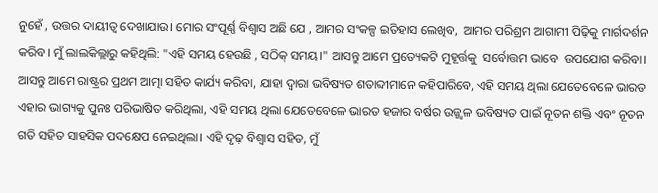ନୁହେଁ , ଉତ୍ତର ଦାୟୀତ୍ବ ଦେଖାଯାଉ। ମୋର ସଂପୂର୍ଣ୍ଣ ବିଶ୍ବାସ ଅଛି ଯେ , ଆମର ସଂକଳ୍ପ ଇତିହାସ ଲେଖିବ,  ଆମର ପରିଶ୍ରମ ଆଗାମୀ ପିଢ଼ିକୁ ମାର୍ଗଦର୍ଶନ କରିବ। ମୁଁ ଲାଲକିଲ୍ଲାରୁ କହିଥିଲି: "ଏହି ସମୟ ହେଉଛି , ସଠିକ୍ ସମୟ।" ଆସନ୍ତୁ ଆମେ ପ୍ରତ୍ୟେକଟି ମୁହୂର୍ତ୍ତକୁ  ସର୍ବୋତ୍ତମ ଭାବେ  ଉପଯୋଗ କରିବା। ଆସନ୍ତୁ ଆମେ ରାଷ୍ଟ୍ରର ପ୍ରଥମ ଆତ୍ମା ସହିତ କାର୍ଯ୍ୟ କରିବା, ଯାହା ଦ୍ୱାରା ଭବିଷ୍ୟତ ଶତାବ୍ଦୀମାନେ କହିପାରିବେ, ଏହି ସମୟ ଥିଲା ଯେତେବେଳେ ଭାରତ ଏହାର ଭାଗ୍ୟକୁ ପୁନଃ ପରିଭାଷିତ କରିଥିଲା, ଏହି ସମୟ ଥିଲା ଯେତେବେଳେ ଭାରତ ହଜାର ବର୍ଷର ଉଜ୍ଜ୍ୱଳ ଭବିଷ୍ୟତ ପାଇଁ ନୂତନ ଶକ୍ତି ଏବଂ ନୂତନ ଗତି ସହିତ ସାହସିକ ପଦକ୍ଷେପ ନେଇଥିଲା। ଏହି ଦୃଢ଼ ବିଶ୍ୱାସ ସହିତ, ମୁଁ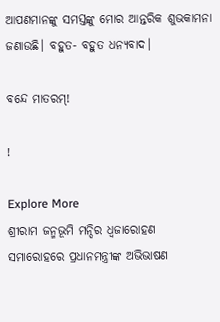ଆପଣମାନଙ୍କୁ ସମସ୍ତଙ୍କୁ ମୋର ଆନ୍ତରିକ ଶୁଭକାମନା ଜଣାଉଛି। ବହୁତ- ବହୁତ ଧନ୍ୟବାଦ।

ବନ୍ଦେ ମାତରମ୍!

!

Explore More
ଶ୍ରୀରାମ ଜନ୍ମଭୂମି ମନ୍ଦିର ଧ୍ଵଜାରୋହଣ ସମାରୋହରେ ପ୍ରଧାନମନ୍ତ୍ରୀଙ୍କ ଅଭିଭାଷଣ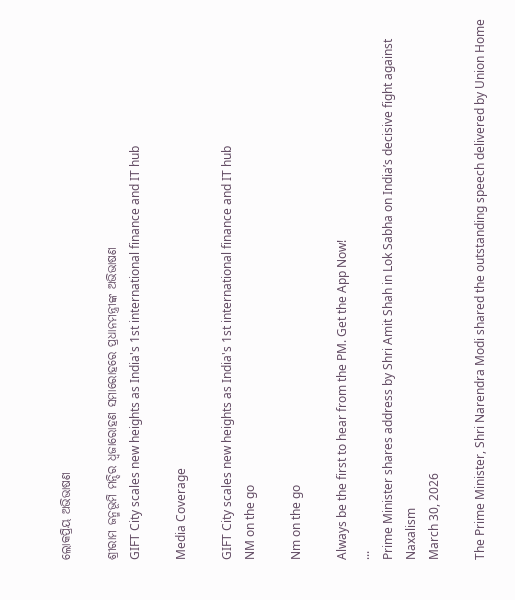ଲୋକପ୍ରିୟ ଅଭିଭାଷଣ

ଶ୍ରୀରାମ ଜନ୍ମଭୂମି ମନ୍ଦିର ଧ୍ଵଜାରୋହଣ ସମାରୋହରେ ପ୍ରଧାନମନ୍ତ୍ରୀଙ୍କ ଅଭିଭାଷଣ
GIFT City scales new heights as India's 1st international finance and IT hub

Media Coverage

GIFT City scales new heights as India's 1st international finance and IT hub
NM on the go

Nm on the go

Always be the first to hear from the PM. Get the App Now!
...
Prime Minister shares address by Shri Amit Shah in Lok Sabha on India’s decisive fight against Naxalism
March 30, 2026

The Prime Minister, Shri Narendra Modi shared the outstanding speech delivered by Union Home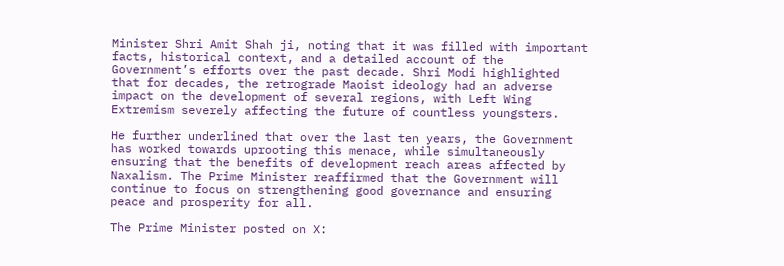Minister Shri Amit Shah ji, noting that it was filled with important facts, historical context, and a detailed account of the Government’s efforts over the past decade. Shri Modi highlighted that for decades, the retrograde Maoist ideology had an adverse impact on the development of several regions, with Left Wing Extremism severely affecting the future of countless youngsters.

He further underlined that over the last ten years, the Government has worked towards uprooting this menace, while simultaneously ensuring that the benefits of development reach areas affected by Naxalism. The Prime Minister reaffirmed that the Government will continue to focus on strengthening good governance and ensuring peace and prosperity for all.

The Prime Minister posted on X: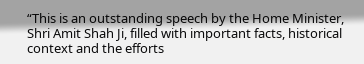“This is an outstanding speech by the Home Minister, Shri Amit Shah Ji, filled with important facts, historical context and the efforts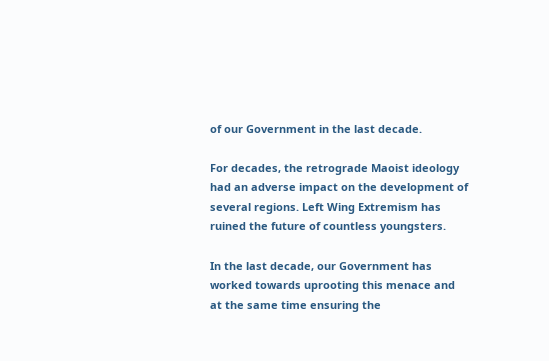of our Government in the last decade.

For decades, the retrograde Maoist ideology had an adverse impact on the development of several regions. Left Wing Extremism has ruined the future of countless youngsters.

In the last decade, our Government has worked towards uprooting this menace and at the same time ensuring the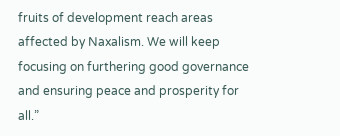fruits of development reach areas affected by Naxalism. We will keep focusing on furthering good governance and ensuring peace and prosperity for all.”